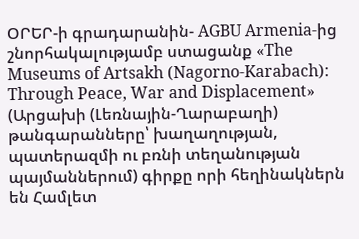ՕՐԵՐ-ի գրադարանին- AGBU Armenia-ից շնորհակալությամբ ստացանք «The Museums of Artsakh (Nagorno-Karabach): Through Peace, War and Displacement» (Արցախի (Լեռնային-Ղարաբաղի) թանգարանները՝ խաղաղության, պատերազմի ու բռնի տեղանության պայմաններում) գիրքը որի հեղինակներն են Համլետ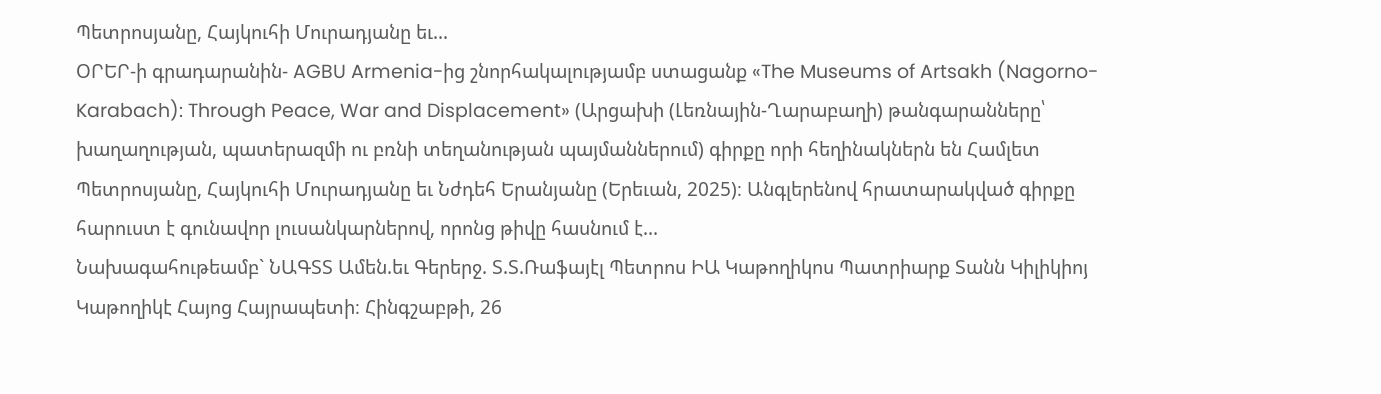Պետրոսյանը, Հայկուհի Մուրադյանը եւ...
ՕՐԵՐ-ի գրադարանին- AGBU Armenia-ից շնորհակալությամբ ստացանք «The Museums of Artsakh (Nagorno-Karabach): Through Peace, War and Displacement» (Արցախի (Լեռնային-Ղարաբաղի) թանգարանները՝ խաղաղության, պատերազմի ու բռնի տեղանության պայմաններում) գիրքը որի հեղինակներն են Համլետ Պետրոսյանը, Հայկուհի Մուրադյանը եւ Նժդեհ Երանյանը (Երեւան, 2025)։ Անգլերենով հրատարակված գիրքը հարուստ է գունավոր լուսանկարներով, որոնց թիվը հասնում է...
Նախագահութեամբ` ՆԱԳՏՏ Ամեն.եւ Գերերջ. Տ.Տ.Ռաֆայէլ Պետրոս ԻԱ Կաթողիկոս Պատրիարք Տանն Կիլիկիոյ Կաթողիկէ Հայոց Հայրապետի։ Հինգշաբթի, 26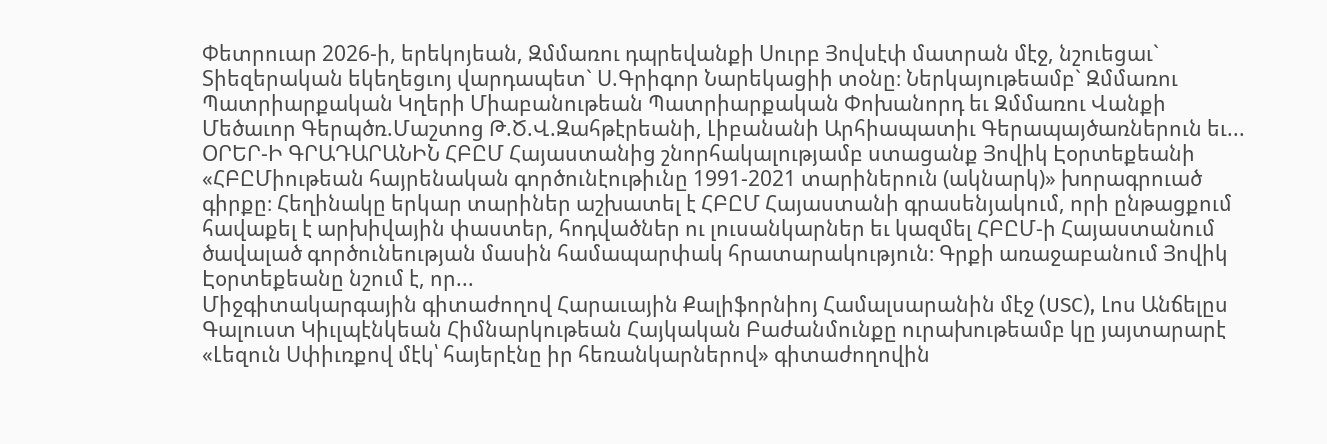Փետրուար 2026-ի, երեկոյեան, Զմմառու դպրեվանքի Սուրբ Յովսէփ մատրան մէջ, նշուեցաւ` Տիեզերական եկեղեցւոյ վարդապետ` Ս.Գրիգոր Նարեկացիի տօնը։ Ներկայութեամբ` Զմմառու Պատրիարքական Կղերի Միաբանութեան Պատրիարքական Փոխանորդ եւ Զմմառու Վանքի Մեծաւոր Գերպծռ.Մաշտոց Թ.Ծ.Վ.Զահթէրեանի, Լիբանանի Արհիապատիւ Գերապայծառներուն եւ...
ՕՐԵՐ-Ի ԳՐԱԴԱՐԱՆԻՆ ՀԲԸՄ Հայաստանից շնորհակալությամբ ստացանք Յովիկ Էօրտեքեանի «ՀԲԸՄիութեան հայրենական գործունէութիւնը 1991-2021 տարիներուն (ակնարկ)» խորագրուած գիրքը։ Հեղինակը երկար տարիներ աշխատել է ՀԲԸՄ Հայաստանի գրասենյակում, որի ընթացքում հավաքել է արխիվային փաստեր, հոդվածներ ու լուսանկարներ եւ կազմել ՀԲԸՄ-ի Հայաստանում ծավալած գործունեության մասին համապարփակ հրատարակություն։ Գրքի առաջաբանում Յովիկ Էօրտեքեանը նշում է, որ...
Միջգիտակարգային գիտաժողով Հարաւային Քալիֆորնիոյ Համալսարանին մէջ (USC), Լոս Անճելըս Գալուստ Կիւլպէնկեան Հիմնարկութեան Հայկական Բաժանմունքը ուրախութեամբ կը յայտարարէ «Լեզուն Սփիւռքով մէկ՝ հայերէնը իր հեռանկարներով» գիտաժողովին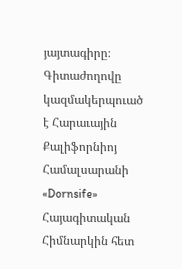յայտագիրը։ Գիտաժողովը կազմակերպուած է Հարաւային Քալիֆորնիոյ Համալսարանի «Dornsife» Հայագիտական Հիմնարկին հետ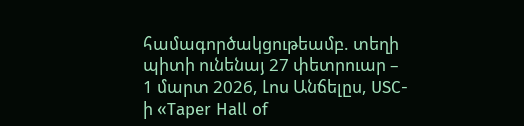համագործակցութեամբ. տեղի պիտի ունենայ 27 փետրուար – 1 մարտ 2026, Լոս Անճելըս, USC-ի «Taper Hall of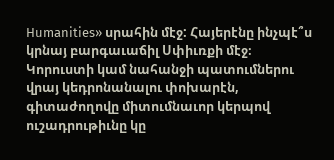Humanities» սրահին մէջ: Հայերէնը ինչպէ՞ս կրնայ բարգաւաճիլ Սփիւռքի մէջ։ Կորուստի կամ նահանջի պատումներու վրայ կեդրոնանալու փոխարէն, գիտաժողովը միտումնաւոր կերպով ուշադրութիւնը կը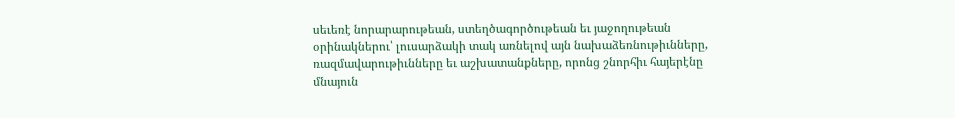սեւեռէ նորարարութեան, ստեղծագործութեան եւ յաջողութեան օրինակներու՝ լուսարձակի տակ առնելով այն նախաձեռնութիւնները, ռազմավարութիւնները եւ աշխատանքները, որոնց շնորհիւ հայերէնը մնայուն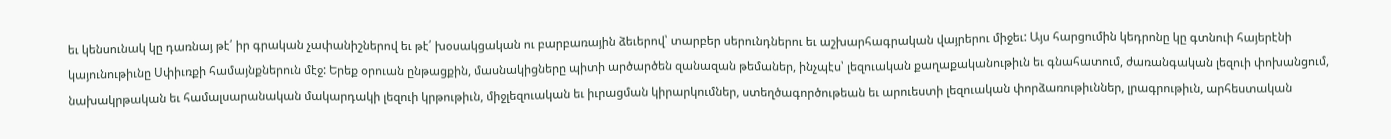եւ կենսունակ կը դառնայ թէ՛ իր գրական չափանիշներով եւ թէ՛ խօսակցական ու բարբառային ձեւերով՝ տարբեր սերունդներու եւ աշխարհագրական վայրերու միջեւ: Այս հարցումին կեդրոնը կը գտնուի հայերէնի կայունութիւնը Սփիւռքի համայնքներուն մէջ: Երեք օրուան ընթացքին, մասնակիցները պիտի արծարծեն զանազան թեմաներ, ինչպէս՝ լեզուական քաղաքականութիւն եւ գնահատում, ժառանգական լեզուի փոխանցում, նախակրթական եւ համալսարանական մակարդակի լեզուի կրթութիւն, միջլեզուական եւ իւրացման կիրարկումներ, ստեղծագործութեան եւ արուեստի լեզուական փորձառութիւններ, լրագրութիւն, արհեստական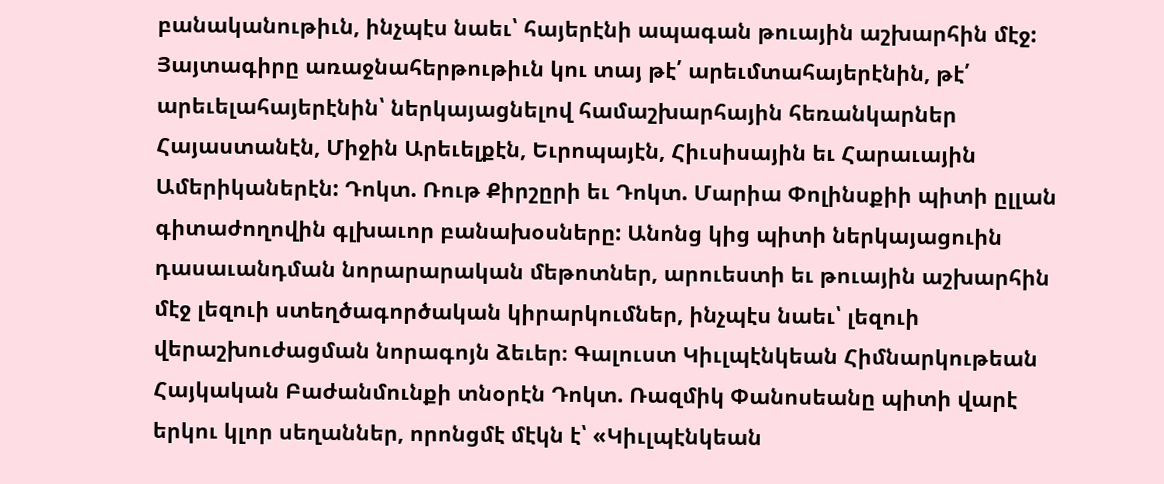բանականութիւն, ինչպէս նաեւ՝ հայերէնի ապագան թուային աշխարհին մէջ: Յայտագիրը առաջնահերթութիւն կու տայ թէ՛ արեւմտահայերէնին, թէ՛ արեւելահայերէնին՝ ներկայացնելով համաշխարհային հեռանկարներ Հայաստանէն, Միջին Արեւելքէն, Եւրոպայէն, Հիւսիսային եւ Հարաւային Ամերիկաներէն: Դոկտ. Ռութ Քիրշըրի եւ Դոկտ. Մարիա Փոլինսքիի պիտի ըլլան գիտաժողովին գլխաւոր բանախօսները: Անոնց կից պիտի ներկայացուին դասաւանդման նորարարական մեթոտներ, արուեստի եւ թուային աշխարհին մէջ լեզուի ստեղծագործական կիրարկումներ, ինչպէս նաեւ՝ լեզուի վերաշխուժացման նորագոյն ձեւեր։ Գալուստ Կիւլպէնկեան Հիմնարկութեան Հայկական Բաժանմունքի տնօրէն Դոկտ. Ռազմիկ Փանոսեանը պիտի վարէ երկու կլոր սեղաններ, որոնցմէ մէկն է՝ «Կիւլպէնկեան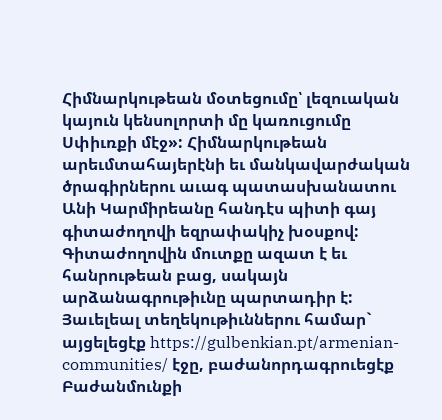Հիմնարկութեան մօտեցումը՝ լեզուական կայուն կենսոլորտի մը կառուցումը Սփիւռքի մէջ»: Հիմնարկութեան արեւմտահայերէնի եւ մանկավարժական ծրագիրներու աւագ պատասխանատու Անի Կարմիրեանը հանդէս պիտի գայ գիտաժողովի եզրափակիչ խօսքով: Գիտաժողովին մուտքը ազատ է եւ հանրութեան բաց, սակայն արձանագրութիւնը պարտադիր է: Յաւելեալ տեղեկութիւններու համար` այցելեցէք https://gulbenkian.pt/armenian-communities/ էջը, բաժանորդագրուեցէք Բաժանմունքի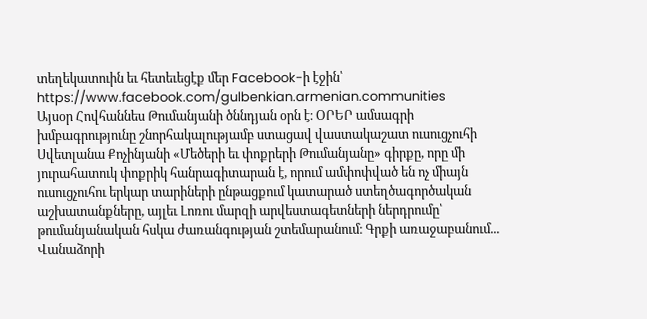տեղեկատուին եւ հետեւեցէք մեր Facebook-ի էջին՝ https://www.facebook.com/gulbenkian.armenian.communities
Այսօր Հովհաննես Թումանյանի ծննդյան օրն է։ ՕՐԵՐ ամսագրի խմբագրությունը շնորհակալությամբ ստացավ վաստակաշատ ուսուցչուհի Սվետլանա Քոչինյանի «Մեծերի եւ փոքրերի Թումանյանը» գիրքը, որը մի յուրահատուկ փոքրիկ հանրագիտարան է, որում ամփոփված են ոչ միայն ուսուցչուհու երկար տարիների ընթացքում կատարած ստեղծագործական աշխատանքները, այլեւ Լոռու մարզի արվեստագետների ներդրումը՝ թումանյանական հսկա ժառանգության շտեմարանում։ Գրքի առաջաբանում...
Վանաձորի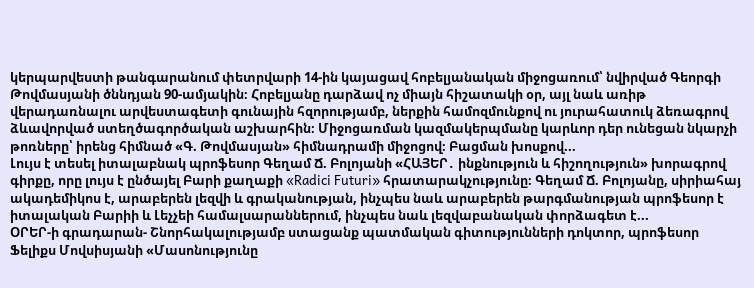կերպարվեստի թանգարանում փետրվարի 14-ին կայացավ հոբելյանական միջոցառում՝ նվիրված Գեորգի Թովմասյանի ծննդյան 90-ամյակին։ Հոբելյանը դարձավ ոչ միայն հիշատակի օր, այլ նաև առիթ վերադառնալու արվեստագետի գունային հզորությամբ, ներքին համոզմունքով ու յուրահատուկ ձեռագրով ձևավորված ստեղծագործական աշխարհին։ Միջոցառման կազմակերպմանը կարևոր դեր ունեցան նկարչի թոռները՝ իրենց հիմնած «Գ. Թովմասյան» հիմնադրամի միջոցով։ Բացման խոսքով...
Լույս է տեսել իտալաբնակ պրոֆեսոր Գեղամ Ճ. Բոլոյանի «ՀԱՅԵՐ․ ինքնություն և հիշողություն» խորագրով գիրքը, որը լույս է ընծայել Բարի քաղաքի «Radici Futuri» հրատարակչությունը։ Գեղամ Ճ. Բոլոյանը, սիրիահայ ակադեմիկոս է, արաբերեն լեզվի և գրականության, ինչպես նաև արաբերեն թարգմանության պրոֆեսոր է իտալական Բարիի և Լեչչեի համալսարաններում, ինչպես նաև լեզվաբանական փորձագետ է...
ՕՐԵՐ-ի գրադարան- Շնորհակալությամբ ստացանք պատմական գիտությունների դոկտոր, պրոֆեսոր Ֆելիքս Մովսիսյանի «Մասոնությունը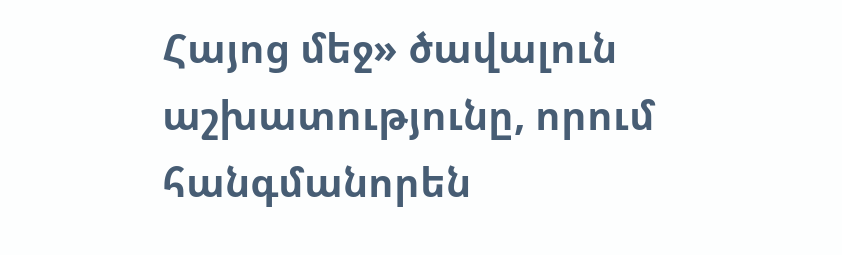Հայոց մեջ» ծավալուն աշխատությունը, որում հանգմանորեն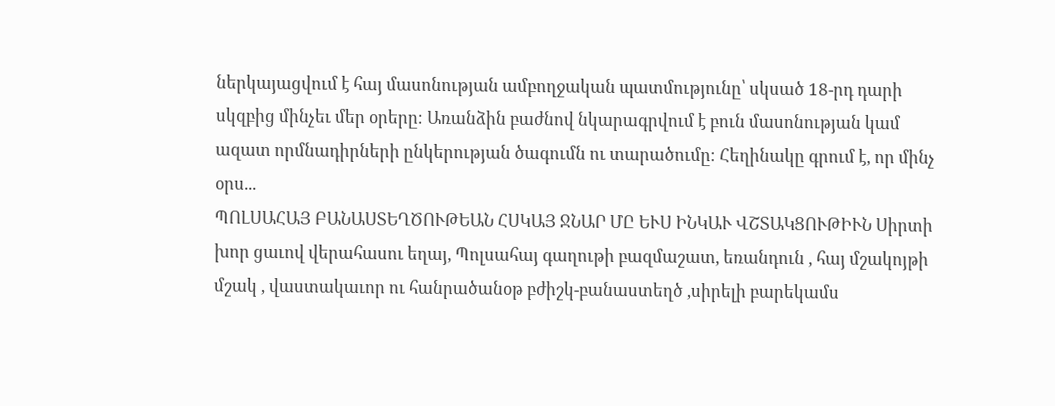ներկայացվում է հայ մասոնության ամբողջական պատմությունը՝ սկսած 18-րդ դարի սկզբից մինչեւ մեր օրերը։ Առանձին բաժնով նկարագրվում է բուն մասոնության կամ ազատ որմնադիրների ընկերության ծագումն ու տարածումը։ Հեղինակը գրում է, որ մինչ օրս...
ՊՈԼՍԱՀԱՅ ԲԱՆԱՍՏԵՂԾՈՒԹԵԱՆ ՀՍԿԱՅ ՋՆԱՐ ՄԸ ԵՒՍ ԻՆԿԱՒ ՎՇՏԱԿՑՈՒԹԻՒՆ Սիրտի խոր ցաւով վերահասու եղայ, Պոլսահայ գաղութի բազմաշատ, եռանդուն , հայ մշակոյթի մշակ , վաստակաւոր ու հանրածանօթ բժիշկ-բանաստեղծ ,սիրելի բարեկամս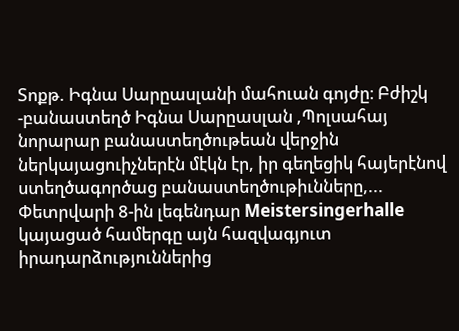Տոքթ. Իգնա Սարըասլանի մահուան գոյժը։ Բժիշկ -բանաստեղծ Իգնա Սարըասլան ,Պոլսահայ նորարար բանաստեղծութեան վերջին ներկայացուիչներէն մէկն էր, իր գեղեցիկ հայերէնով ստեղծագործաց բանաստեղծութիւնները,...
Փետրվարի 8-ին լեգենդար Meistersingerhalle կայացած համերգը այն հազվագյուտ իրադարձություններից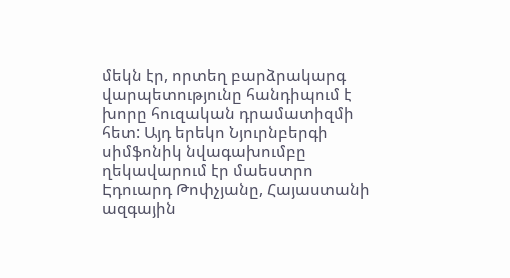մեկն էր, որտեղ բարձրակարգ վարպետությունը հանդիպում է խորը հուզական դրամատիզմի հետ: Այդ երեկո Նյուրնբերգի սիմֆոնիկ նվագախումբը ղեկավարում էր մաեստրո Էդուարդ Թոփչյանը, Հայաստանի ազգային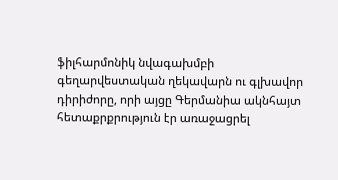ֆիլհարմոնիկ նվագախմբի գեղարվեստական ղեկավարն ու գլխավոր դիրիժորը, որի այցը Գերմանիա ակնհայտ հետաքրքրություն էր առաջացրել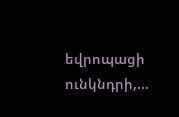եվրոպացի ունկնդրի,...